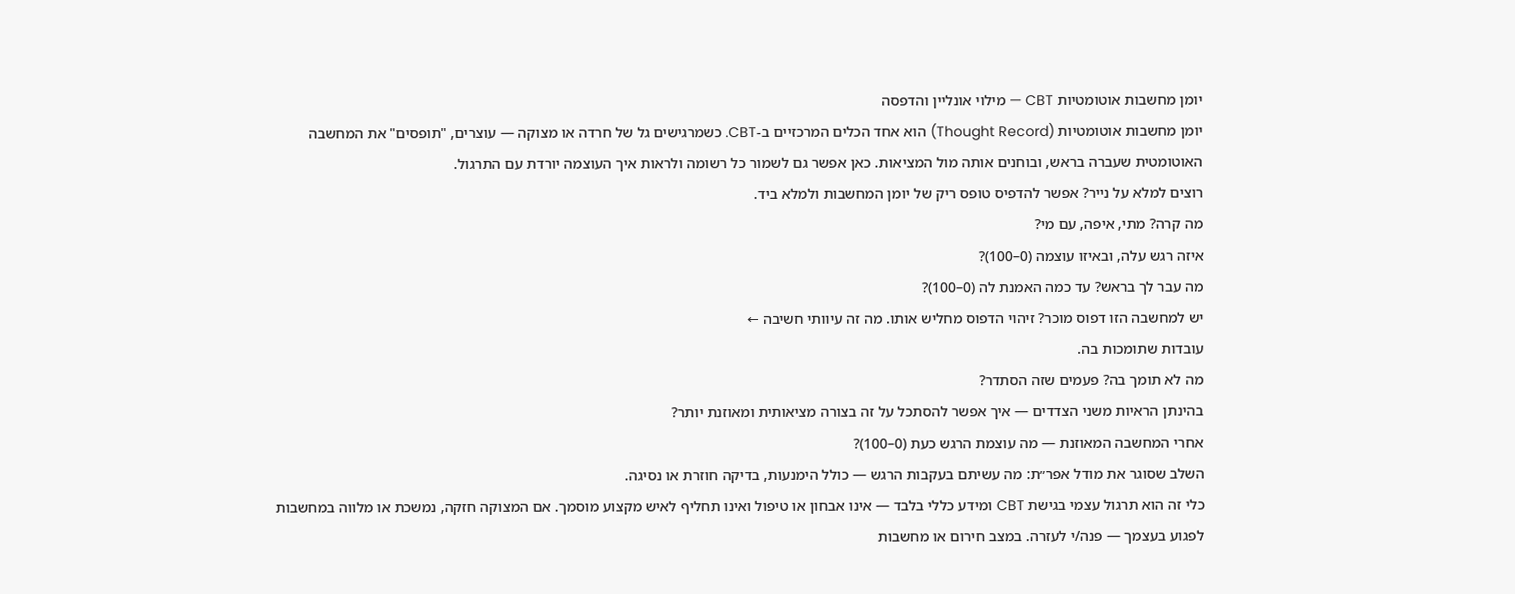יומן מחשבות אוטומטיות CBT — מילוי אונליין והדפסה
יומן מחשבות אוטומטיות (Thought Record) הוא אחד הכלים המרכזיים ב‑CBT. כשמרגישים גל של חרדה או מצוקה — עוצרים, "תופסים" את המחשבה האוטומטית שעברה בראש, ובוחנים אותה מול המציאות. כאן אפשר גם לשמור כל רשומה ולראות איך העוצמה יורדת עם התרגול.
רוצים למלא על נייר? אפשר להדפיס טופס ריק של יומן המחשבות ולמלא ביד.
מה קרה? מתי, איפה, עם מי?
איזה רגש עלה, ובאיזו עוצמה (0–100)?
מה עבר לך בראש? עד כמה האמנת לה (0–100)?
יש למחשבה הזו דפוס מוכר? זיהוי הדפוס מחליש אותו. מה זה עיוותי חשיבה ←
עובדות שתומכות בה.
מה לא תומך בה? פעמים שזה הסתדר?
בהינתן הראיות משני הצדדים — איך אפשר להסתכל על זה בצורה מציאותית ומאוזנת יותר?
אחרי המחשבה המאוזנת — מה עוצמת הרגש כעת (0–100)?
השלב שסוגר את מודל אפר״ת: מה עשיתם בעקבות הרגש — כולל הימנעות, בדיקה חוזרת או נסיגה.
כלי זה הוא תרגול עצמי בגישת CBT ומידע כללי בלבד — אינו אבחון או טיפול ואינו תחליף לאיש מקצוע מוסמך. אם המצוקה חזקה, נמשכת או מלווה במחשבות לפגוע בעצמך — פנה/י לעזרה. במצב חירום או מחשבות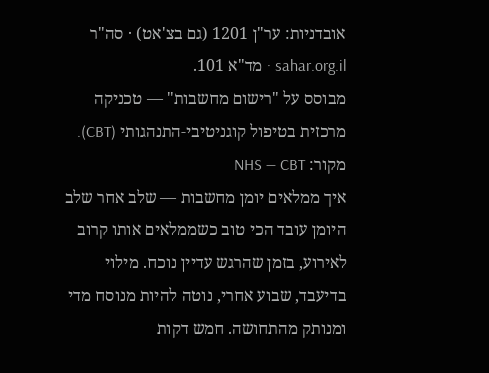אובדניות: ער"ן 1201 (גם בצ'אט) · סה"ר sahar.org.il · מד"א 101.
מבוסס על "רישום מחשבות" — טכניקה מרכזית בטיפול קוגניטיבי‑התנהגותי (CBT). מקור: NHS — CBT
איך ממלאים יומן מחשבות — שלב אחר שלב
היומן עובד הכי טוב כשממלאים אותו קרוב לאירוע, בזמן שהרגש עדיין נוכח. מילוי בדיעבד, שבוע אחרי, נוטה להיות מנוסח מדי ומנותק מהתחושה. חמש דקות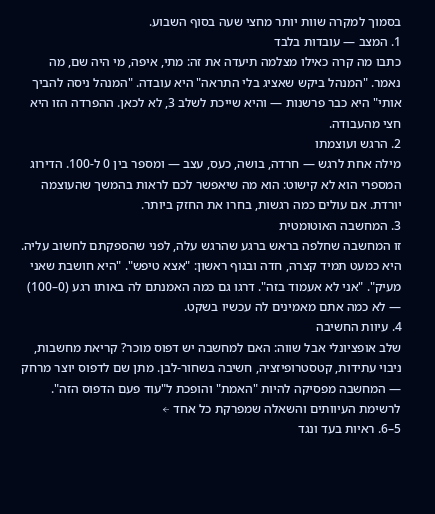בסמוך למקרה שוות יותר מחצי שעה בסוף השבוע.
1. המצב — עובדות בלבד
כתבו מה קרה כאילו מצלמה תיעדה את זה: מתי, איפה, מי היה שם, מה נאמר. "המנהל ביקש שאציג בלי התראה" היא עובדה. "המנהל ניסה להביך אותי" היא כבר פרשנות — והיא שייכת לשלב 3, לא לכאן. ההפרדה הזו היא חצי מהעבודה.
2. הרגש ועוצמתו
מילה אחת לרגש — חרדה, בושה, כעס, עצב — ומספר בין 0 ל-100. הדירוג המספרי הוא לא קישוט: הוא מה שיאפשר לכם לראות בהמשך שהעוצמה יורדת. אם עולים כמה רגשות, בחרו את החזק ביותר.
3. המחשבה האוטומטית
זו המחשבה שחלפה בראש ברגע שהרגש עלה, לפני שהספקתם לחשוב עליה. היא כמעט תמיד קצרה, חדה ובגוף ראשון: "אצא טיפש". "היא חושבת שאני מעיק". "אני לא אעמוד בזה". דרגו גם כמה האמנתם לה באותו רגע (0–100) — לא כמה אתם מאמינים לה עכשיו בשקט.
4. עיוות החשיבה
שלב אופציונלי אבל שווה: האם למחשבה יש דפוס מוכר? קריאת מחשבות, ניבוי עתידות, קטסטרופיזציה, חשיבה בשחור-לבן. מתן שם לדפוס יוצר מרחק — המחשבה מפסיקה להיות "האמת" והופכת ל"עוד פעם הדפוס הזה". לרשימת העיוותים והשאלה שמפרקת כל אחד ←
5–6. ראיות בעד ונגד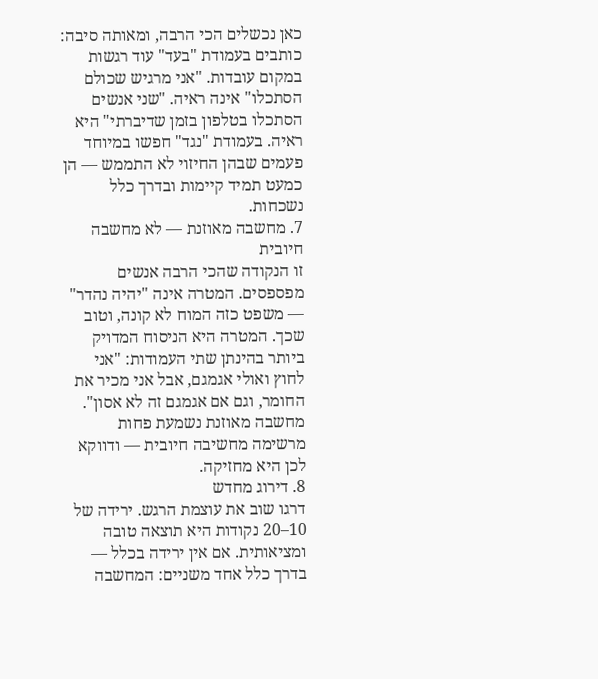כאן נכשלים הכי הרבה, ומאותה סיבה: כותבים בעמודת "בעד" עוד רגשות במקום עובדות. "אני מרגיש שכולם הסתכלו" אינה ראיה. "שני אנשים הסתכלו בטלפון בזמן שדיברתי" היא ראיה. בעמודת "נגד" חפשו במיוחד פעמים שבהן החיזוי לא התממש — הן כמעט תמיד קיימות ובדרך כלל נשכחות.
7. מחשבה מאוזנת — לא מחשבה חיובית
זו הנקודה שהכי הרבה אנשים מפספסים. המטרה אינה "יהיה נהדר" — משפט כזה המוח לא קונה, וטוב שכך. המטרה היא הניסוח המדויק ביותר בהינתן שתי העמודות: "אני לחוץ ואולי אגמגם, אבל אני מכיר את החומר, וגם אם אגמגם זה לא אסון". מחשבה מאוזנת נשמעת פחות מרשימה מחשיבה חיובית — ודווקא לכן היא מחזיקה.
8. דירוג מחדש
דרגו שוב את עוצמת הרגש. ירידה של 10–20 נקודות היא תוצאה טובה ומציאותית. אם אין ירידה בכלל — בדרך כלל אחד משניים: המחשבה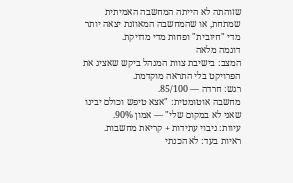שזוהתה לא הייתה המחשבה האמיתית שמתחת, או שהמחשבה המאוזנת יצאה יותר מדי "חיובית" ופחות מדי מדויקת.
דוגמה מלאה
המצב: בישיבת צוות המנהל ביקש שאציג את הפרויקט בלי התראה מוקדמת.
רגש: חרדה — 85/100.
מחשבה אוטומטית: "אצא טיפש וכולם יבינו שאני לא במקום שלי" — אמון 90%.
עיוות: ניבוי עתידות + קריאת מחשבות.
ראיות בעד: לא הכנתי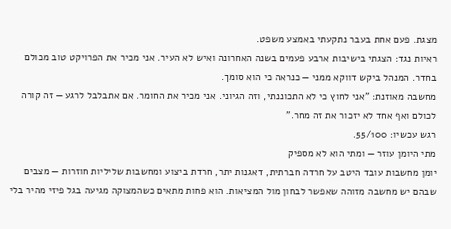מצגת. פעם אחת בעבר נתקעתי באמצע משפט.
ראיות נגד: הצגתי בישיבות ארבע פעמים בשנה האחרונה ואיש לא העיר. אני מכיר את הפרויקט טוב מכולם בחדר. המנהל ביקש דווקא ממני — כנראה כי הוא סומך.
מחשבה מאוזנת: "אני לחוץ כי לא התכוננתי, וזה הגיוני. אני מכיר את החומר. אם אתבלבל לרגע — זה קורה לכולם ואף אחד לא יזכור את זה מחר."
רגש עכשיו: 55/100.
מתי היומן עוזר — ומתי הוא לא מספיק
יומן מחשבות עובד היטב על חרדה חברתית, דאגנות יתר, חרדת ביצוע ומחשבות שליליות חוזרות — מצבים שבהם יש מחשבה מזוהה שאפשר לבחון מול המציאות. הוא פחות מתאים כשהמצוקה מגיעה בגל פיזי מהיר בלי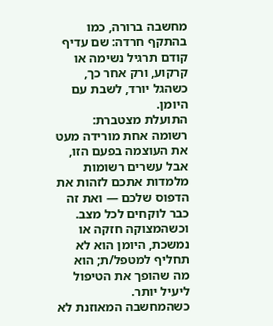מחשבה ברורה, כמו בהתקף חרדה: שם עדיף קודם תרגיל נשימה או קרקוע, ורק אחר כך, כשהגל יורד, לשבת עם היומן.
התועלת מצטברת: רשומה אחת מורידה מעט את העוצמה בפעם הזו, אבל עשרים רשומות מלמדות אתכם לזהות את הדפוס שלכם — ואת זה כבר לוקחים לכל מצב. וכשהמצוקה חזקה או נמשכת, היומן הוא לא תחליף למטפל/ת; הוא מה שהופך את הטיפול ליעיל יותר.
כשהמחשבה המאוזנת לא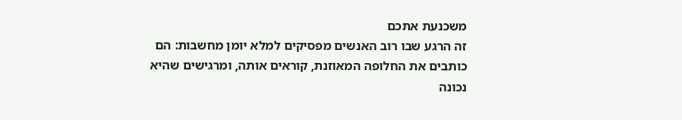משכנעת אתכם
זה הרגע שבו רוב האנשים מפסיקים למלא יומן מחשבות: הם כותבים את החלופה המאוזנת, קוראים אותה, ומרגישים שהיא נכונה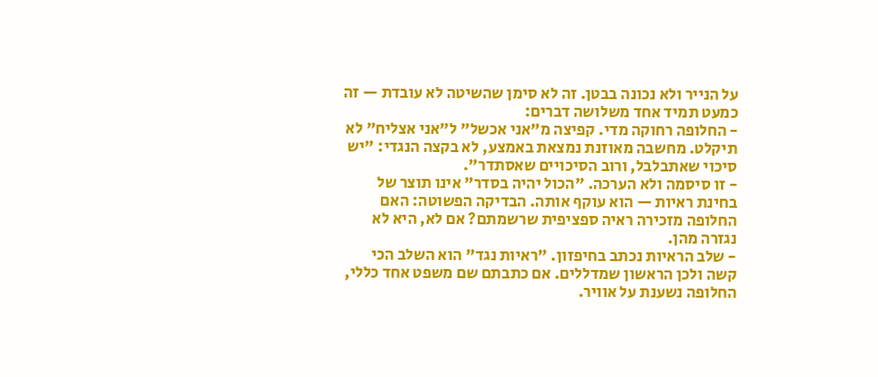על הנייר ולא נכונה בבטן. זה לא סימן שהשיטה לא עובדת — זה כמעט תמיד אחד משלושה דברים:
- החלופה רחוקה מדי. קפיצה מ"אני אכשל" ל"אני אצליח" לא תיקלט. מחשבה מאוזנת נמצאת באמצע, לא בקצה הנגדי: "יש סיכוי שאתבלבל, ורוב הסיכויים שאסתדר".
- זו סיסמה ולא הערכה. "הכול יהיה בסדר" אינו תוצר של בחינת ראיות — הוא עוקף אותה. הבדיקה הפשוטה: האם החלופה מזכירה ראיה ספציפית שרשמתם? אם לא, היא לא נגזרה מהן.
- שלב הראיות נכתב בחיפזון. "ראיות נגד" הוא השלב הכי קשה ולכן הראשון שמדללים. אם כתבתם שם משפט אחד כללי, החלופה נשענת על אוויר.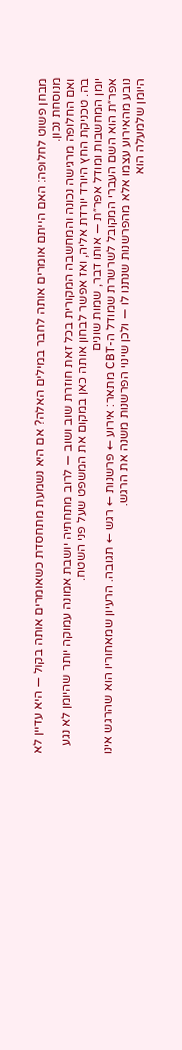מבחן פשוט לחלופה: האם הייתם אומרים אותה לחבר במילים האלה? אם היא נשמעת מתחסדת כשאומרים אותה בקול — היא עדיין לא מנוסחת נכון.
ואם החלופה מרגישה נכונה והמחשבה המקורית בכל זאת חוזרת שוב ושוב — לרוב מתחתיה יושבת אמונה עמוקה יותר שהיומן לא נגע בה. טכניקת החץ היורד יורדת אליה, ואז אפשר לבחון אותה כאן במקום את המשפט שעל פני השטח.
יומן המחשבות ומודל אפר״ת — אותו דבר, שמות שונים
אפר״ת הוא השם העברי המקובל לשרשרת שמודל ה-CBT מתאר: אירוע ← פרשנות ← רגש ← תגובה. הרעיון שמאחוריו הוא שהרגש אינו נובע מהאירוע עצמו אלא מהפרשנות שנתנו לו — ולכן שינוי הפרשנות משנה את הרגש.
היומן שלמעלה הוא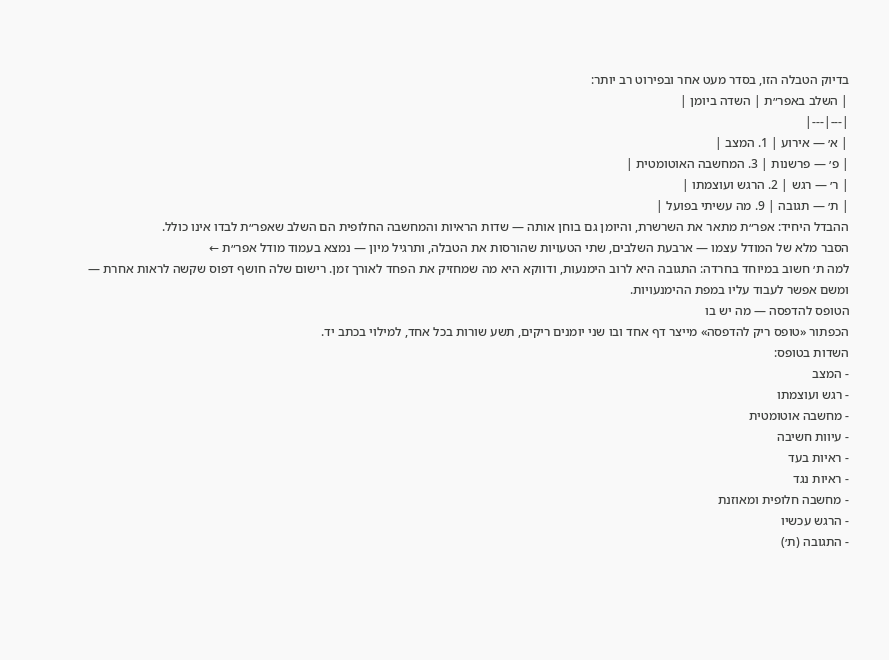בדיוק הטבלה הזו, בסדר מעט אחר ובפירוט רב יותר:
| השלב באפר״ת | השדה ביומן |
|---|---|
| א׳ — אירוע | 1. המצב |
| פ׳ — פרשנות | 3. המחשבה האוטומטית |
| ר׳ — רגש | 2. הרגש ועוצמתו |
| ת׳ — תגובה | 9. מה עשיתי בפועל |
ההבדל היחיד: אפר״ת מתאר את השרשרת, והיומן גם בוחן אותה — שדות הראיות והמחשבה החלופית הם השלב שאפר״ת לבדו אינו כולל.
הסבר מלא של המודל עצמו — ארבעת השלבים, שתי הטעויות שהורסות את הטבלה, ותרגיל מיון — נמצא בעמוד מודל אפר״ת ←
למה ת׳ חשוב במיוחד בחרדה: התגובה היא לרוב הימנעות, ודווקא היא מה שמחזיק את הפחד לאורך זמן. רישום שלה חושף דפוס שקשה לראות אחרת — ומשם אפשר לעבוד עליו במפת ההימנעויות.
הטופס להדפסה — מה יש בו
הכפתור «טופס ריק להדפסה» מייצר דף אחד ובו שני יומנים ריקים, תשע שורות בכל אחד, למילוי בכתב יד.
השדות בטופס:
- המצב
- רגש ועוצמתו
- מחשבה אוטומטית
- עיוות חשיבה
- ראיות בעד
- ראיות נגד
- מחשבה חלופית ומאוזנת
- הרגש עכשיו
- התגובה (ת׳)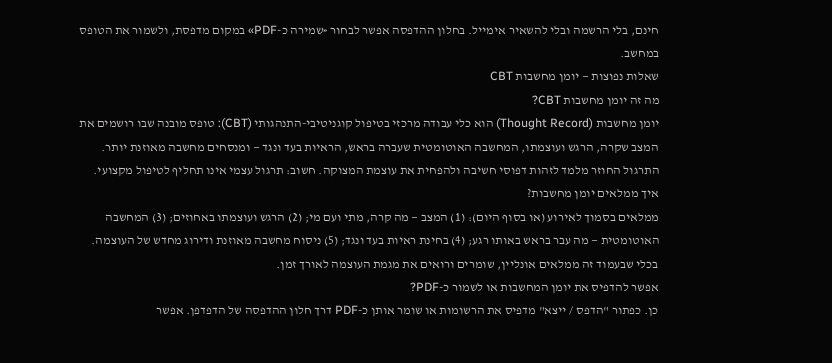חינם, בלי הרשמה ובלי להשאיר אימייל. בחלון ההדפסה אפשר לבחור «שמירה כ-PDF» במקום מדפסת, ולשמור את הטופס במחשב.
שאלות נפוצות — יומן מחשבות CBT
מה זה יומן מחשבות CBT?
יומן מחשבות (Thought Record) הוא כלי עבודה מרכזי בטיפול קוגניטיבי-התנהגותי (CBT): טופס מובנה שבו רושמים את המצב שקרה, הרגש ועוצמתו, המחשבה האוטומטית שעברה בראש, הראיות בעד ונגד — ומנסחים מחשבה מאוזנת יותר. התרגול החוזר מלמד לזהות דפוסי חשיבה ולהפחית את עוצמת המצוקה. חשוב: תרגול עצמי אינו תחליף לטיפול מקצועי.
איך ממלאים יומן מחשבות?
ממלאים בסמוך לאירוע (או בסוף היום): (1) המצב — מה קרה, מתי ועם מי; (2) הרגש ועוצמתו באחוזים; (3) המחשבה האוטומטית — מה עבר בראש באותו רגע; (4) בחינת ראיות בעד ונגד; (5) ניסוח מחשבה מאוזנת ודירוג מחדש של העוצמה. בכלי שבעמוד זה ממלאים אונליין, שומרים ורואים את מגמת העוצמה לאורך זמן.
אפשר להדפיס את יומן המחשבות או לשמור כ-PDF?
כן. כפתור "הדפס / ייצא" מדפיס את הרשומות או שומר אותן כ-PDF דרך חלון ההדפסה של הדפדפן. אפשר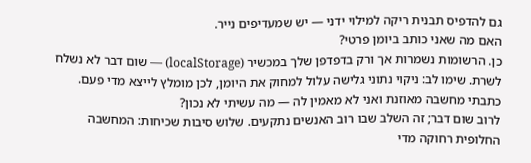גם להדפיס תבנית ריקה למילוי ידני — יש שמעדיפים נייר.
האם מה שאני כותב ביומן פרטי?
כן. הרשומות נשמרות אך ורק בדפדפן שלך במכשיר (localStorage) — שום דבר לא נשלח לשרת. שימו לב: ניקוי נתוני גלישה עלול למחוק את היומן, לכן מומלץ לייצא מדי פעם.
כתבתי מחשבה מאוזנת ואני לא מאמין לה — מה עשיתי לא נכון?
לרוב שום דבר; זה השלב שבו רוב האנשים נתקעים. שלוש סיבות שכיחות: המחשבה החלופית רחוקה מדי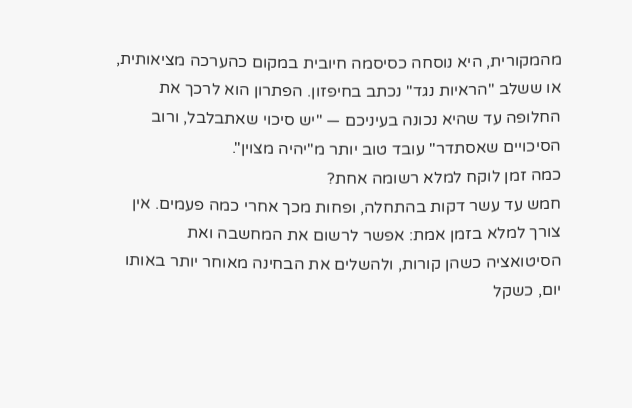מהמקורית, היא נוסחה כסיסמה חיובית במקום כהערכה מציאותית, או ששלב "הראיות נגד" נכתב בחיפזון. הפתרון הוא לרכך את החלופה עד שהיא נכונה בעיניכם — "יש סיכוי שאתבלבל, ורוב הסיכויים שאסתדר" עובד טוב יותר מ"יהיה מצוין".
כמה זמן לוקח למלא רשומה אחת?
חמש עד עשר דקות בהתחלה, ופחות מכך אחרי כמה פעמים. אין צורך למלא בזמן אמת: אפשר לרשום את המחשבה ואת הסיטואציה כשהן קורות, ולהשלים את הבחינה מאוחר יותר באותו יום, כשקל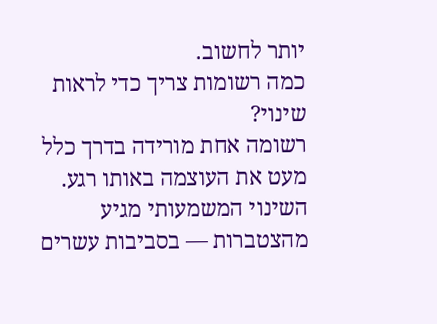יותר לחשוב.
כמה רשומות צריך כדי לראות שינוי?
רשומה אחת מורידה בדרך כלל מעט את העוצמה באותו רגע. השינוי המשמעותי מגיע מהצטברות — בסביבות עשרים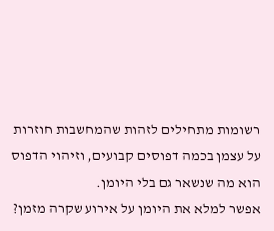רשומות מתחילים לזהות שהמחשבות חוזרות על עצמן בכמה דפוסים קבועים, וזיהוי הדפוס הוא מה שנשאר גם בלי היומן.
אפשר למלא את היומן על אירוע שקרה מזמן?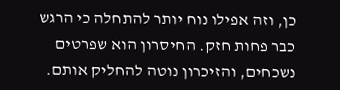כן, וזה אפילו נוח יותר להתחלה כי הרגש כבר פחות חזק. החיסרון הוא שפרטים נשכחים, והזיכרון נוטה להחליק אותם.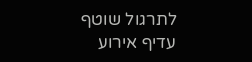לתרגול שוטף עדיף אירוע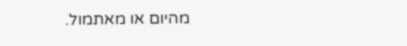מהיום או מאתמול.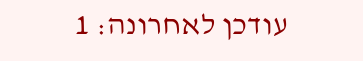עודכן לאחרונה: 1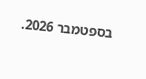בספטמבר 2026.